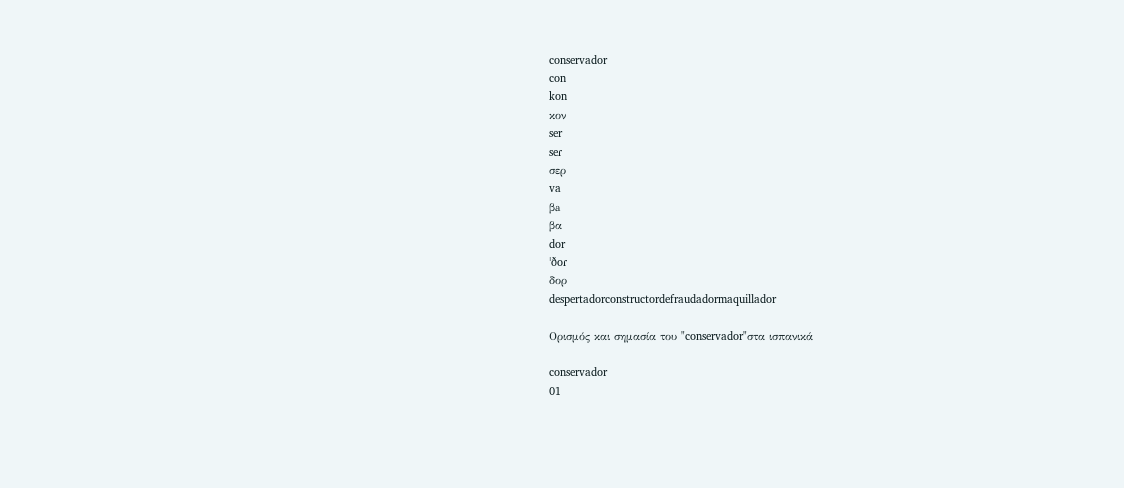conservador
con
kon
κον
ser
seɾ
σερ
va
βa
βα
dor
ˈðoɾ
δορ
despertadorconstructordefraudadormaquillador

Ορισμός και σημασία του "conservador"στα ισπανικά

conservador
01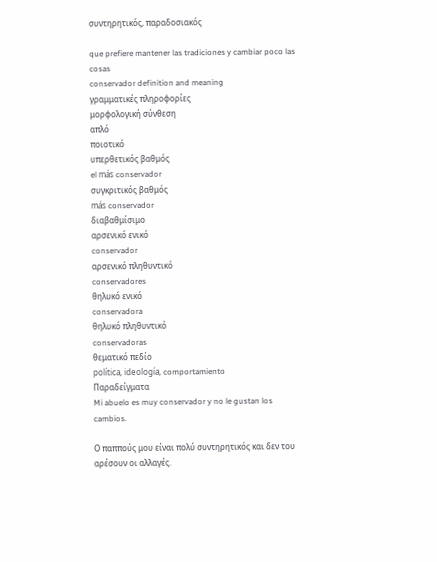συντηρητικός, παραδοσιακός

que prefiere mantener las tradiciones y cambiar poco las cosas
conservador definition and meaning
γραμματικές πληροφορίες
μορφολογική σύνθεση
απλό
ποιοτικό
υπερθετικός βαθμός
el más conservador
συγκριτικός βαθμός
más conservador
διαβαθμίσιμο
αρσενικό ενικό
conservador
αρσενικό πληθυντικό
conservadores
θηλυκό ενικό
conservadora
θηλυκό πληθυντικό
conservadoras
θεματικό πεδίο
política, ideología, comportamiento
Παραδείγματα
Mi abuelo es muy conservador y no le gustan los cambios.

Ο παππούς μου είναι πολύ συντηρητικός και δεν του αρέσουν οι αλλαγές.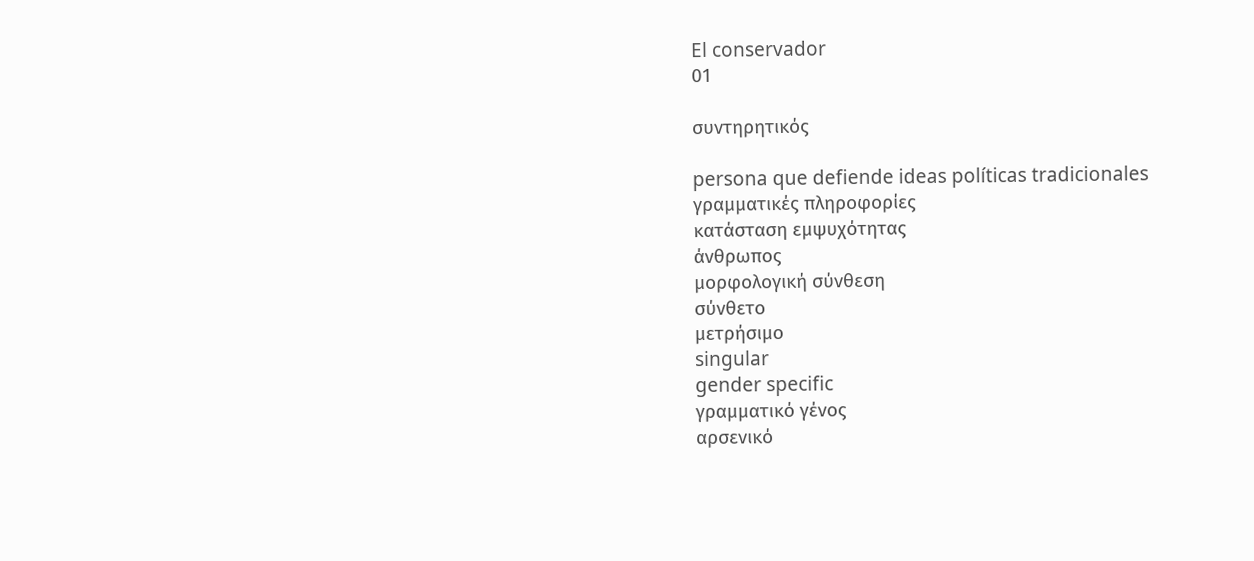El conservador
01

συντηρητικός

persona que defiende ideas políticas tradicionales
γραμματικές πληροφορίες
κατάσταση εμψυχότητας
άνθρωπος
μορφολογική σύνθεση
σύνθετο
μετρήσιμο
singular
gender specific
γραμματικό γένος
αρσενικό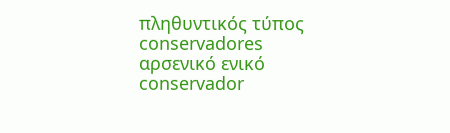πληθυντικός τύπος
conservadores
αρσενικό ενικό
conservador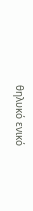θηλυκό ενικό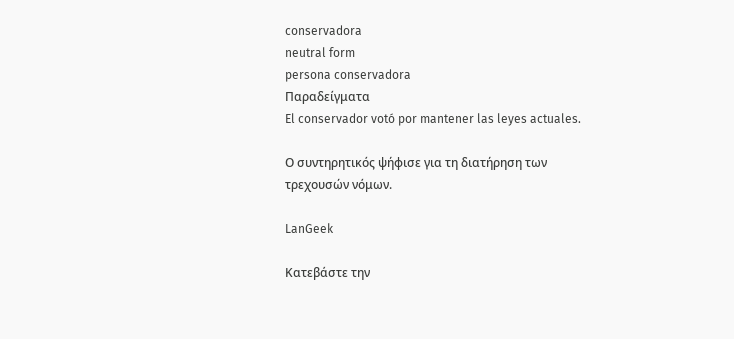conservadora
neutral form
persona conservadora
Παραδείγματα
El conservador votó por mantener las leyes actuales.

Ο συντηρητικός ψήφισε για τη διατήρηση των τρεχουσών νόμων.

LanGeek

Κατεβάστε την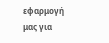εφαρμογή μας για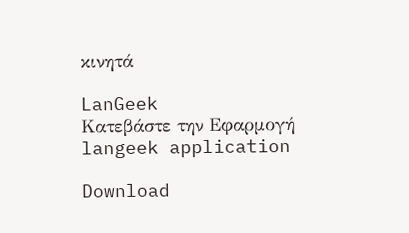κινητά

LanGeek
Κατεβάστε την Εφαρμογή
langeek application

Download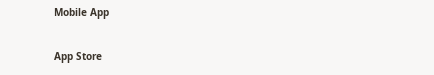Mobile App

App Store